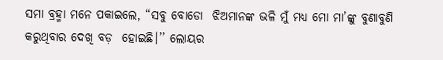ସମା ବ୍ରହ୍ମା ମନେ ପକାଇଲେ, “ସବୁ ବୋଡୋ  ଝିଅମାନଙ୍କ ଭଳି ମୁଁ ମଧ୍ୟ ମୋ ମା’ଙ୍କୁ ବୁଣାବୁଣି କରୁଥିବାର ଦେଖି ବଡ଼  ହୋଇଛି।’’ ଲୋୟର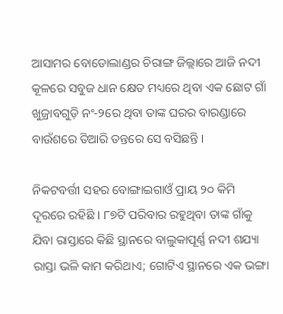ଆସାମର ବୋଡୋଲାଣ୍ଡର ଚିରାଙ୍ଗ ଜିଲ୍ଲାରେ ଆଜି ନଦୀ କୂଳରେ ସବୁଜ ଧାନ କ୍ଷେତ ମଧ୍ୟରେ ଥିବା ଏକ ଛୋଟ ଗାଁ ଖୁଜ୍ରାବଗୁଡ଼ି ନଂ-୨ରେ ଥିବା ତାଙ୍କ ଘରର ବାରଣ୍ଡାରେ ବାଉଁଶରେ ତିଆରି ତନ୍ତରେ ସେ ବସିଛନ୍ତି ।

ନିକଟବର୍ତ୍ତୀ ସହର ବୋଙ୍ଗାଇଗାଓଁ ପ୍ରାୟ ୨୦ କିମି ଦୂରରେ ରହିଛି । ୮୭ଟି ପରିବାର ରହୁଥିବା ତାଙ୍କ ଗାଁକୁ ଯିବା ରାସ୍ତାରେ କିଛି ସ୍ଥାନରେ ବାଲୁକାପୂର୍ଣ୍ଣ ନଦୀ ଶଯ୍ୟା ରାସ୍ତା ଭଳି କାମ କରିଥାଏ; ଗୋଟିଏ ସ୍ଥାନରେ ଏକ ଭଙ୍ଗା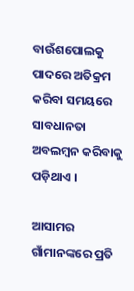ବାଉଁଶପୋଲକୁ ପାଦରେ ଅତିକ୍ରମ କରିବା ସମୟରେ ସାବଧାନତା ଅବଲମ୍ବନ କରିବାକୁ ପଡ଼ିଥାଏ ।

ଆସାମର ଗାଁମାନଙ୍କରେ ପ୍ରତି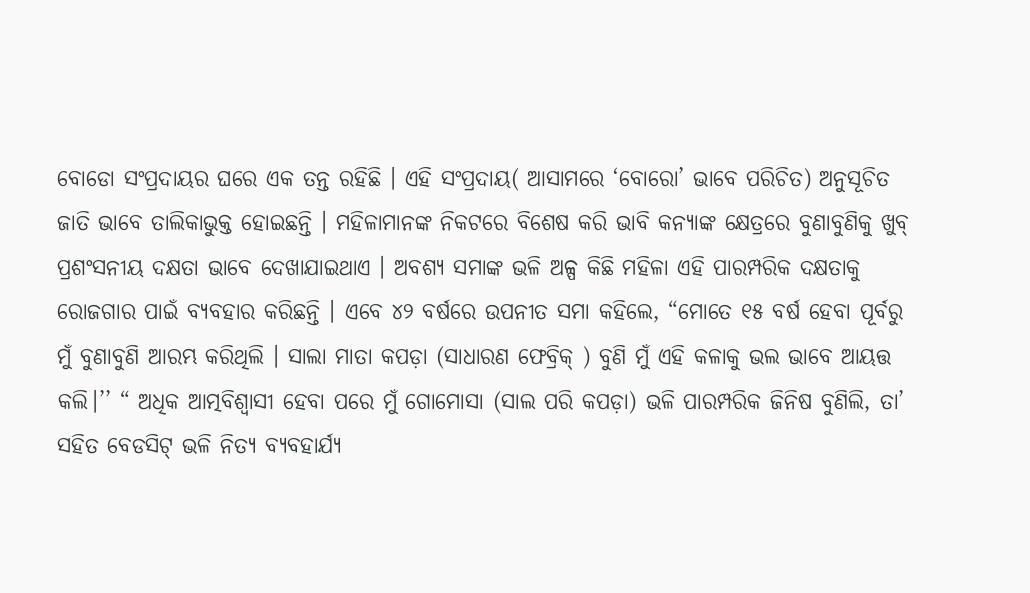ବୋଡୋ ସଂପ୍ରଦାୟର ଘରେ ଏକ ତନ୍ତ ରହିଛି । ଏହି ସଂପ୍ରଦାୟ( ଆସାମରେ ‘ବୋରୋ’ ଭାବେ ପରିଚିତ) ଅନୁସୂଚିତ ଜାତି ଭାବେ ତାଲିକାଭୁକ୍ତ ହୋଇଛନ୍ତି । ମହିଳାମାନଙ୍କ ନିକଟରେ ବିଶେଷ କରି ଭାବି କନ୍ୟାଙ୍କ କ୍ଷେତ୍ରରେ ବୁଣାବୁଣିକୁ ଖୁବ୍ ପ୍ରଶଂସନୀୟ ଦକ୍ଷତା ଭାବେ ଦେଖାଯାଇଥାଏ । ଅବଶ୍ୟ ସମାଙ୍କ ଭଳି ଅଳ୍ପ କିଛି ମହିଳା ଏହି ପାରମ୍ପରିକ ଦକ୍ଷତାକୁ ରୋଜଗାର ପାଇଁ ବ୍ୟବହାର କରିଛନ୍ତି । ଏବେ ୪୨ ବର୍ଷରେ ଉପନୀତ ସମା କହିଲେ, “ମୋତେ ୧୫ ବର୍ଷ ହେବା ପୂର୍ବରୁ ମୁଁ ବୁଣାବୁଣି ଆରମ୍ଭ କରିଥିଲି । ସାଲା ମାତା କପଡ଼ା (ସାଧାରଣ ଫେବ୍ରିକ୍ ) ବୁଣି ମୁଁ ଏହି କଳାକୁ ଭଲ ଭାବେ ଆୟତ୍ତ କଲି।’’ “ ଅଧିକ ଆତ୍ମବିଶ୍ୱାସୀ ହେବା ପରେ ମୁଁ ଗୋମୋସା (ସାଲ ପରି କପଡ଼ା) ଭଳି ପାରମ୍ପରିକ ଜିନିଷ ବୁଣିଲି, ତା’ ସହିତ ବେଡସିଟ୍‌ ଭଳି ନିତ୍ୟ ବ୍ୟବହାର୍ଯ୍ୟ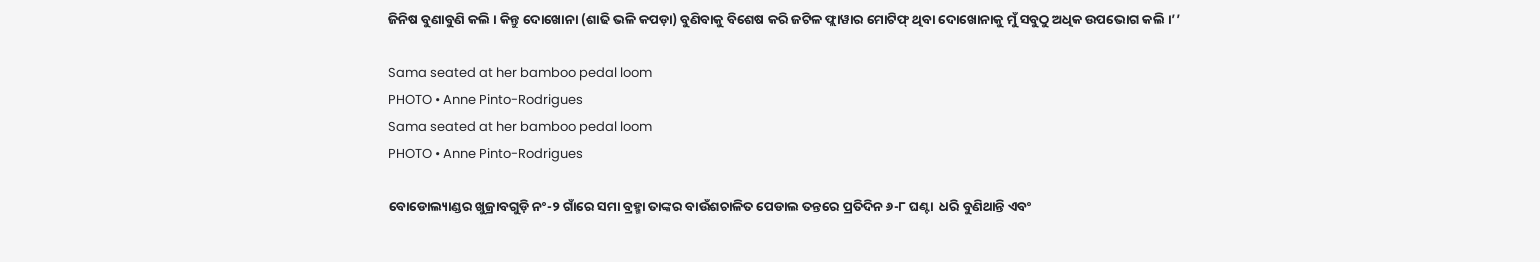ଜିନିଷ ବୁଣାବୁଣି କଲି । କିନ୍ତୁ ଦୋଖୋନା (ଶାଢି ଭଳି କପଡ଼ା) ବୁଣିବାକୁ ବିଶେଷ କରି ଜଟିଳ ଫ୍ଲାୱାର ମୋଟିଫ୍ ଥିବା ଦୋଖୋନାକୁ ମୁଁ ସବୁଠୁ ଅଧିକ ଉପଭୋଗ କଲି ।’’

Sama seated at her bamboo pedal loom
PHOTO • Anne Pinto-Rodrigues
Sama seated at her bamboo pedal loom
PHOTO • Anne Pinto-Rodrigues

ବୋଡୋଲ୍ୟାଣ୍ଡର ଖୁଜ୍ରାବଗୁଡ଼ି ନଂ-୨ ଗାଁରେ ସମା ବ୍ରହ୍ମା ତାଙ୍କର ବାଉଁଶଚାଳିତ ପେଡାଲ ତନ୍ତରେ ପ୍ରତିଦିନ ୬-୮ ଘଣ୍ଟା  ଧରି ବୁଣିଥାନ୍ତି ଏବଂ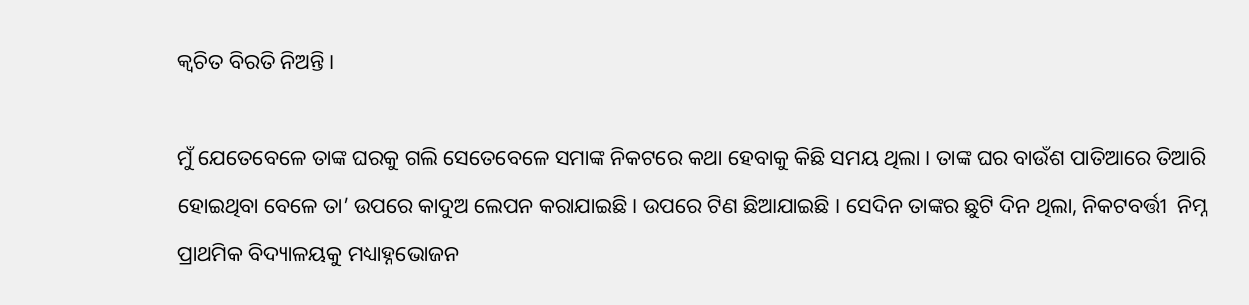କ୍ୱଚିତ ବିରତି ନିଅନ୍ତି ।

ମୁଁ ଯେତେବେଳେ ତାଙ୍କ ଘରକୁ ଗଲି ସେତେବେଳେ ସମାଙ୍କ ନିକଟରେ କଥା ହେବାକୁ କିଛି ସମୟ ଥିଲା । ତାଙ୍କ ଘର ବାଉଁଶ ପାତିଆରେ ତିଆରି ହୋଇଥିବା ବେଳେ ତା’ ଉପରେ କାଦୁଅ ଲେପନ କରାଯାଇଛି । ଉପରେ ଟିଣ ଛିଆଯାଇଛି । ସେଦିନ ତାଙ୍କର ଛୁଟି ଦିନ ଥିଲା, ନିକଟବର୍ତ୍ତୀ  ନିମ୍ନ ପ୍ରାଥମିକ ବିଦ୍ୟାଳୟକୁ ମଧ୍ୟାହ୍ନଭୋଜନ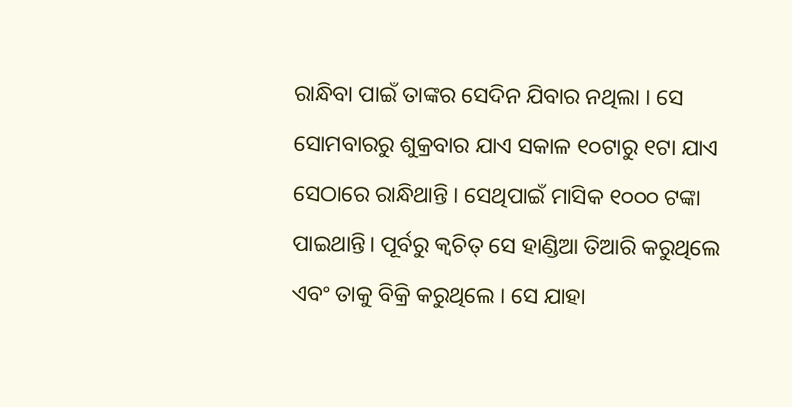ରାନ୍ଧିବା ପାଇଁ ତାଙ୍କର ସେଦିନ ଯିବାର ନଥିଲା । ସେ ସୋମବାରରୁ ଶୁକ୍ରବାର ଯାଏ ସକାଳ ୧୦ଟାରୁ ୧ଟା ଯାଏ ସେଠାରେ ରାନ୍ଧିଥାନ୍ତି । ସେଥିପାଇଁ ମାସିକ ୧୦୦୦ ଟଙ୍କା ପାଇଥାନ୍ତି। ପୂର୍ବରୁ କ୍ୱଚିତ୍ ସେ ହାଣ୍ଡିଆ ତିଆରି କରୁଥିଲେ ଏବଂ ତାକୁ ବିକ୍ରି କରୁଥିଲେ । ସେ ଯାହା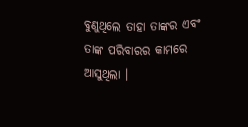ବୁଣୁଥିଲେ ତାହା ତାଙ୍କର ଏବଂ ତାଙ୍କ ପରିବାରର କାମରେ ଆସୁଥିଲା ।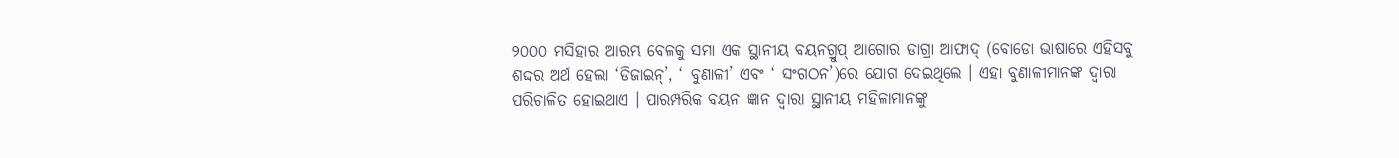୨୦୦୦ ମସିହାର ଆରମ୍ଭ ବେଳକୁ ସମା ଏକ ସ୍ଥାନୀୟ ବୟନଗ୍ରୁପ୍ ଆଗୋର ଡାଗ୍ରା ଆଫାଦ୍ (ବୋଡୋ ଭାଷାରେ ଏହିସବୁ ଶଦ୍ଦର ଅର୍ଥ ହେଲା ‘ଡିଜାଇନ୍’, ‘ ବୁଣାଳୀ’ ଏବଂ ‘ ସଂଗଠନ’)ରେ ଯୋଗ ଦେଇଥିଲେ । ଏହା ବୁଣାଳୀମାନଙ୍କ ଦ୍ୱାରା ପରିଚାଳିତ ହୋଇଥାଏ । ପାରମ୍ପରିକ ବୟନ ଜ୍ଞାନ ଦ୍ୱାରା ସ୍ଥାନୀୟ ମହିଳାମାନଙ୍କୁ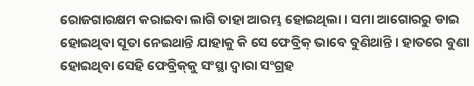ରୋଜଗାରକ୍ଷମ କରାଇବା ଲାଗି ତାହା ଆରମ୍ଭ ହୋଇଥିଲା । ସମା ଆଗୋରରୁ ଡାଇ ହୋଇଥିବା ସୂତା ନେଇଥାନ୍ତି ଯାହାକୁ କି ସେ ଫେବ୍ରିକ୍ ଭାବେ ବୁଣିଥାନ୍ତି । ହାତରେ ବୁଣା ହୋଇଥିବା ସେହି ଫେବ୍ରିକ୍‌କୁ ସଂସ୍ଥା ଦ୍ୱାରା ସଂଗ୍ରହ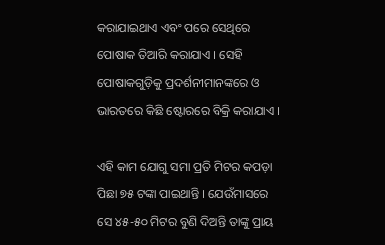କରାଯାଇଥାଏ ଏବଂ ପରେ ସେଥିରେ ପୋଷାକ ତିଆରି କରାଯାଏ । ସେହି ପୋଷାକଗୁଡ଼ିକୁ ପ୍ରଦର୍ଶନୀମାନଙ୍କରେ ଓ ଭାରତରେ କିଛି ଷ୍ଟୋରରେ ବିକ୍ରି କରାଯାଏ ।

ଏହି କାମ ଯୋଗୁ ସମା ପ୍ରତି ମିଟର କପଡ଼ା ପିଛା ୭୫ ଟଙ୍କା ପାଇଥାନ୍ତି । ଯେଉଁମାସରେ ସେ ୪୫-୫୦ ମିଟର ବୁଣି ଦିଅନ୍ତି ତାଙ୍କୁ ପ୍ରାୟ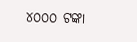୪୦୦୦ ଟଙ୍କା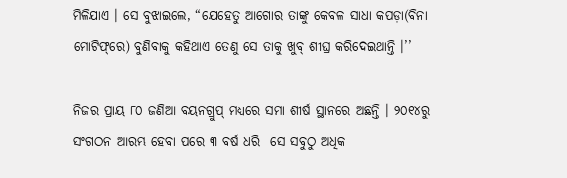ମିଳିଯାଏ । ସେ ବୁଝାଇଲେ, “ଯେହେତୁ ଆଗୋର ତାଙ୍କୁ କେବଳ ସାଧା କପଡ଼ା(ବିନା ମୋଟିଫ୍‌ରେ) ବୁଣିବାକୁ କହିଥାଏ ତେଣୁ ସେ ତାକୁ ଖୁବ୍ ଶୀଘ୍ର କରିଦେଇଥାନ୍ତି ।’’

ନିଜର ପ୍ରାୟ ୮୦ ଜଣିଆ ବୟନଗ୍ରୁପ୍ ମଧ୍ୟରେ ସମା ଶୀର୍ଷ ସ୍ଥାନରେ ଅଛନ୍ତି । ୨୦୧୪ରୁ ସଂଗଠନ ଆରମ୍ଭ ହେବା ପରେ ୩ ବର୍ଷ ଧରି  ସେ ସବୁଠୁ ଅଧିକ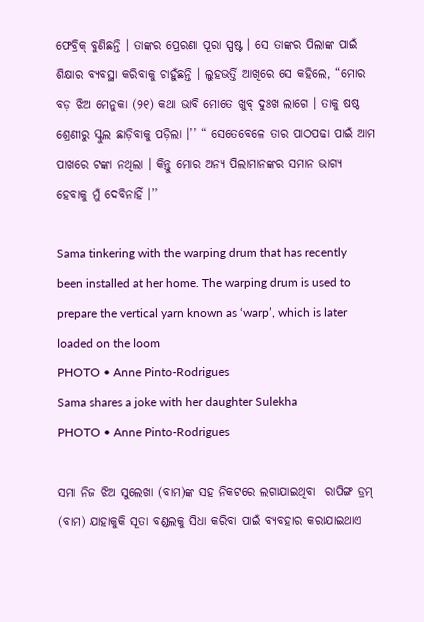ଫେବ୍ରିକ୍ ବୁଣିଛନ୍ତି । ତାଙ୍କର ପ୍ରେରଣା ପୂରା ସ୍ପଷ୍ଟ । ସେ ତାଙ୍କର ପିଲାଙ୍କ ପାଇଁ ଶିକ୍ଷାର ବ୍ୟବସ୍ଥା କରିବାକୁ ଚାହୁଁଛନ୍ତି । ଲୁହଭର୍ତ୍ତି ଆଖିରେ ସେ କହିଲେ, “ମୋର ବଡ଼ ଝିଅ ମେନୁକା (୨୧) କଥା ଭାବି ମୋତେ ଖୁବ୍ ଦୁଃଖ ଲାଗେ । ତାକୁ ଷଷ୍ଠ ଶ୍ରେଣୀରୁ ସ୍କୁଲ ଛାଡ଼ିବାକୁ ପଡ଼ିଲା ।’’ “ ସେତେବେଳେ ତାର ପାଠପଢା ପାଇଁ ଆମ ପାଖରେ ଟଙ୍କା ନଥିଲା । କିନ୍ତୁ ମୋର ଅନ୍ୟ ପିଲାମାନଙ୍କର ସମାନ ଭାଗ୍ୟ ହେବାକୁ ମୁଁ ଦେବିନାହିଁ ।’’

Sama tinkering with the warping drum that has recently been installed at her home. The warping drum is used to prepare the vertical yarn known as ‘warp’, which is later loaded on the loom
PHOTO • Anne Pinto-Rodrigues
Sama shares a joke with her daughter Sulekha
PHOTO • Anne Pinto-Rodrigues

ସମା ନିଜ ଝିଅ ସୁଲେଖା (ବାମ)ଙ୍କ ସହ ନିକଟରେ ଲଗାଯାଇଥିବା  ରାପିଙ୍ଗ ଡ୍ରମ୍ (ବାମ) ଯାହାକୁକି ସୂତା ବଣ୍ଡଲକୁ ସିଧା କରିବା ପାଇଁ ବ୍ୟବହାର କରାଯାଇଥାଏ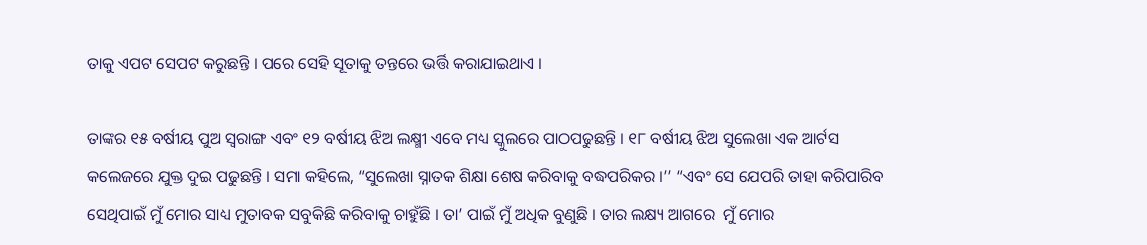ତାକୁ ଏପଟ ସେପଟ କରୁଛନ୍ତି । ପରେ ସେହି ସୂତାକୁ ତନ୍ତରେ ଭର୍ତ୍ତି କରାଯାଇଥାଏ ।

ତାଙ୍କର ୧୫ ବର୍ଷୀୟ ପୁଅ ସ୍ୱରାଙ୍ଗ ଏବଂ ୧୨ ବର୍ଷୀୟ ଝିଅ ଲକ୍ଷ୍ମୀ ଏବେ ମଧ୍ୟ ସ୍କୁଲରେ ପାଠପଢୁଛନ୍ତି । ୧୮ ବର୍ଷୀୟ ଝିଅ ସୁଲେଖା ଏକ ଆର୍ଟସ କଲେଜରେ ଯୁକ୍ତ ଦୁଇ ପଢୁଛନ୍ତି । ସମା କହିଲେ, “ସୁଲେଖା ସ୍ନାତକ ଶିକ୍ଷା ଶେଷ କରିବାକୁ ବଦ୍ଧପରିକର ।’’ “ଏବଂ ସେ ଯେପରି ତାହା କରିପାରିବ ସେଥିପାଇଁ ମୁଁ ମୋର ସାଧ୍ୟ ମୁତାବକ ସବୁକିଛି କରିବାକୁ ଚାହୁଁଛି । ତା’ ପାଇଁ ମୁଁ ଅଧିକ ବୁଣୁଛି । ତାର ଲକ୍ଷ୍ୟ ଆଗରେ  ମୁଁ ମୋର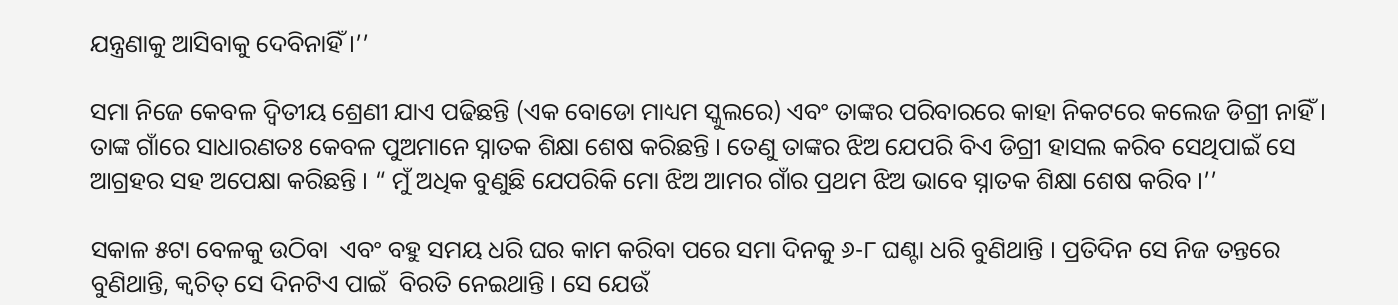ଯନ୍ତ୍ରଣାକୁ ଆସିବାକୁ ଦେବିନାହିଁ ।’’

ସମା ନିଜେ କେବଳ ଦ୍ୱିତୀୟ ଶ୍ରେଣୀ ଯାଏ ପଢିଛନ୍ତି (ଏକ ବୋଡୋ ମାଧ୍ୟମ ସ୍କୁଲରେ) ଏବଂ ତାଙ୍କର ପରିବାରରେ କାହା ନିକଟରେ କଲେଜ ଡିଗ୍ରୀ ନାହିଁ । ତାଙ୍କ ଗାଁରେ ସାଧାରଣତଃ କେବଳ ପୁଅମାନେ ସ୍ନାତକ ଶିକ୍ଷା ଶେଷ କରିଛନ୍ତି । ତେଣୁ ତାଙ୍କର ଝିଅ ଯେପରି ବିଏ ଡିଗ୍ରୀ ହାସଲ କରିବ ସେଥିପାଇଁ ସେ ଆଗ୍ରହର ସହ ଅପେକ୍ଷା କରିଛନ୍ତି । “ ମୁଁ ଅଧିକ ବୁଣୁଛି ଯେପରିକି ମୋ ଝିଅ ଆମର ଗାଁର ପ୍ରଥମ ଝିଅ ଭାବେ ସ୍ନାତକ ଶିକ୍ଷା ଶେଷ କରିବ ।’’

ସକାଳ ୫ଟା ବେଳକୁ ଉଠିବା  ଏବଂ ବହୁ ସମୟ ଧରି ଘର କାମ କରିବା ପରେ ସମା ଦିନକୁ ୬-୮ ଘଣ୍ଟା ଧରି ବୁଣିଥାନ୍ତି । ପ୍ରତିଦିନ ସେ ନିଜ ତନ୍ତରେ ବୁଣିଥାନ୍ତି, କ୍ୱଚିତ୍ ସେ ଦିନଟିଏ ପାଇଁ  ବିରତି ନେଇଥାନ୍ତି । ସେ ଯେଉଁ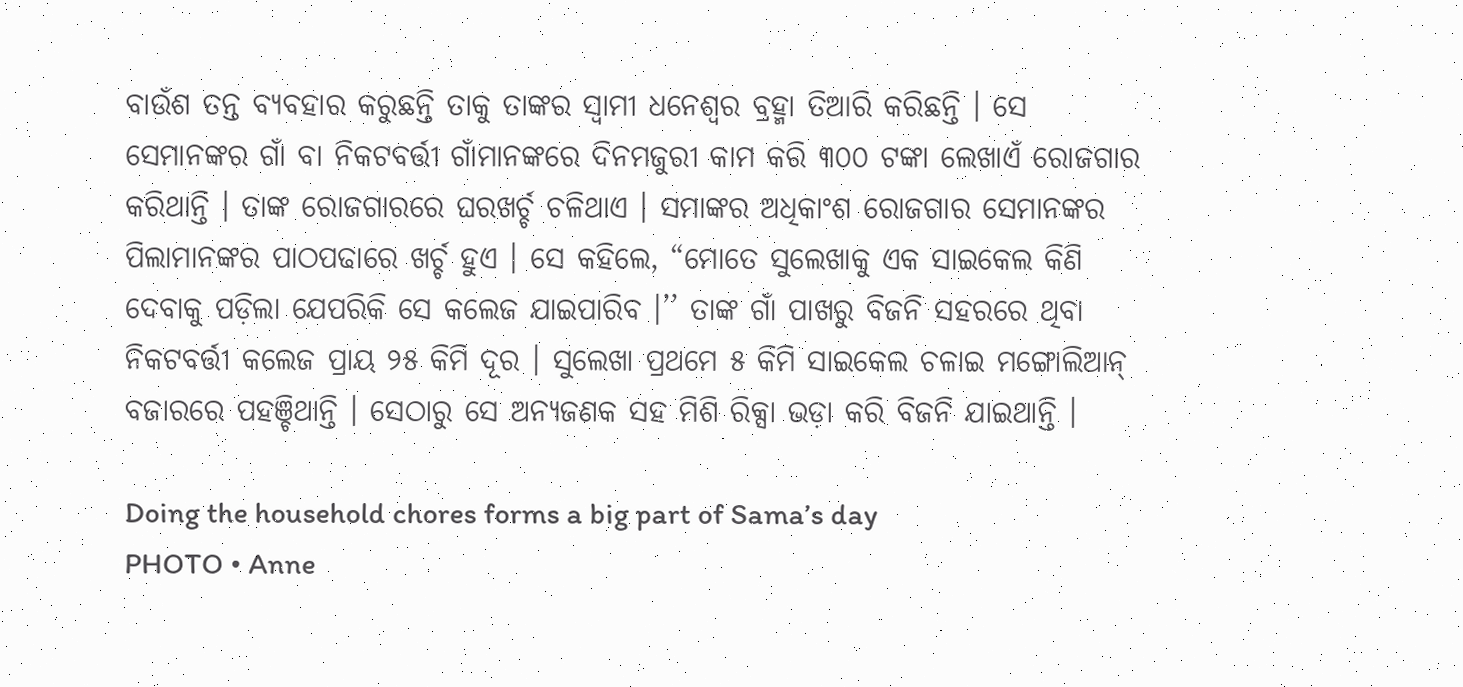ବାଉଁଶ ତନ୍ତ ବ୍ୟବହାର କରୁଛନ୍ତି ତାକୁ ତାଙ୍କର ସ୍ୱାମୀ ଧନେଶ୍ୱର ବ୍ରହ୍ମା ତିଆରି କରିଛନ୍ତି । ସେ ସେମାନଙ୍କର ଗାଁ ବା ନିକଟବର୍ତ୍ତୀ ଗାଁମାନଙ୍କରେ ଦିନମଜୁରୀ କାମ କରି ୩୦୦ ଟଙ୍କା ଲେଖାଏଁ ରୋଜଗାର କରିଥାନ୍ତି । ତାଙ୍କ ରୋଜଗାରରେ ଘରଖର୍ଚ୍ଚ ଚଳିଥାଏ । ସମାଙ୍କର ଅଧିକାଂଶ ରୋଜଗାର ସେମାନଙ୍କର ପିଲାମାନଙ୍କର ପାଠପଢାରେ ଖର୍ଚ୍ଚ ହୁଏ । ସେ କହିଲେ, “ମୋତେ ସୁଲେଖାକୁ ଏକ ସାଇକେଲ କିଣି ଦେବାକୁ ପଡ଼ିଲା ଯେପରିକି ସେ କଲେଜ ଯାଇପାରିବ ।’’ ତାଙ୍କ ଗାଁ ପାଖରୁ ବିଜନି ସହରରେ ଥିବା ନିକଟବର୍ତ୍ତୀ କଲେଜ ପ୍ରାୟ ୨୫ କିମି ଦୂର । ସୁଲେଖା ପ୍ରଥମେ ୫ କିମି ସାଇକେଲ ଚଳାଇ ମଙ୍ଗୋଲିଆନ୍ ବଜାରରେ ପହଞ୍ଚିଥାନ୍ତି । ସେଠାରୁ ସେ ଅନ୍ୟଜଣକ ସହ ମିଶି ରିକ୍ସା ଭଡ଼ା କରି ବିଜନି ଯାଇଥାନ୍ତି ।

Doing the household chores forms a big part of Sama’s day
PHOTO • Anne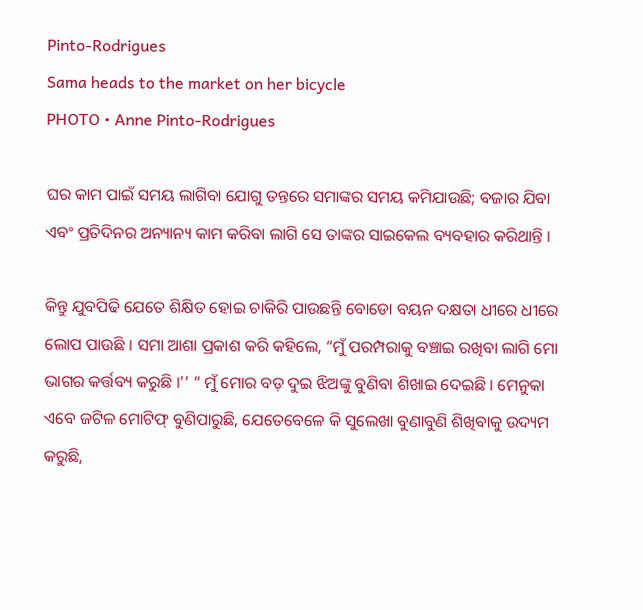Pinto-Rodrigues
Sama heads to the market on her bicycle
PHOTO • Anne Pinto-Rodrigues

ଘର କାମ ପାଇଁ ସମୟ ଲାଗିବା ଯୋଗୁ ତନ୍ତରେ ସମାଙ୍କର ସମୟ କମିଯାଉଛି; ବଜାର ଯିବା ଏବଂ ପ୍ରତିଦିନର ଅନ୍ୟାନ୍ୟ କାମ କରିବା ଲାଗି ସେ ତାଙ୍କର ସାଇକେଲ ବ୍ୟବହାର କରିଥାନ୍ତି ।

କିନ୍ତୁ ଯୁବପିଢି ଯେତେ ଶିକ୍ଷିତ ହୋଇ ଚାକିରି ପାଉଛନ୍ତି ବୋଡୋ ବୟନ ଦକ୍ଷତା ଧୀରେ ଧୀରେ ଲୋପ ପାଉଛି । ସମା ଆଶା ପ୍ରକାଶ କରି କହିଲେ, “ମୁଁ ପରମ୍ପରାକୁ ବଞ୍ଚାଇ ରଖିବା ଲାଗି ମୋ ଭାଗର କର୍ତ୍ତବ୍ୟ କରୁଛି ।’’ “ ମୁଁ ମୋର ବଡ଼ ଦୁଇ ଝିଅଙ୍କୁ ବୁଣିବା ଶିଖାଇ ଦେଇଛି । ମେନୁକା ଏବେ ଜଟିଳ ମୋଟିଫ୍ ବୁଣିପାରୁଛି, ଯେତେବେଳେ କି ସୁଲେଖା ବୁଣାବୁଣି ଶିଖିବାକୁ ଉଦ୍ୟମ କରୁଛି,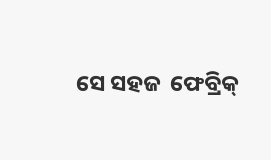ସେ ସହଜ  ଫେବ୍ରିକ୍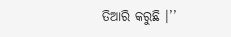ତିଆରି କରୁଛି ।’’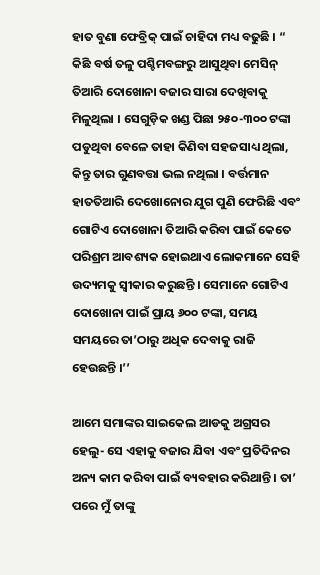ହାତ ବୁଣା ଫେବ୍ରିକ୍ ପାଇଁ ଚାହିଦା ମଧ୍ୟ ବଢୁଛି । “ କିଛି ବର୍ଷ ତଳୁ ପଶ୍ଚିମବଙ୍ଗରୁ ଆସୁଥିବା ମେସିନ୍ ତିଆରି ଦୋଖୋନା ବଜାର ସାରା ଦେଖିବାକୁ ମିଳୁଥିଲା । ସେଗୁଡ଼ିକ ଖଣ୍ଡ ପିଛା ୨୫୦-୩୦୦ ଟଙ୍କା ପଡୁଥିବା ବେଳେ ତାହା କିଣିବା ସହଜସାଧ୍ୟ ଥିଲା, କିନ୍ତୁ ତାର ଗୁଣବତ୍ତା ଭଲ ନଥିଲା । ବର୍ତ୍ତମାନ ହାତତିଆରି ଦେଖୋନୋର ଯୁଗ ପୁଣି ଫେରିଛି ଏବଂ ଗୋଟିଏ ଦୋଖୋନା ତିଆରି କରିବା ପାଇଁ କେତେ ପରିଶ୍ରମ ଆବଶ୍ୟକ ହୋଇଥାଏ ଲୋକମାନେ ସେହି ଉଦ୍ୟମକୁ ସ୍ୱୀକାର କରୁଛନ୍ତି । ସେମାନେ ଗୋଟିଏ ଦୋଖୋନା ପାଇଁ ପ୍ରାୟ ୬୦୦ ଟଙ୍କା, ସମୟ ସମୟରେ ତା’ଠାରୁ ଅଧିକ ଦେବାକୁ ରାଜି ହେଉଛନ୍ତି ।’’

ଆମେ ସମାଙ୍କର ସାଇକେଲ ଆଡକୁ ଅଗ୍ରସର ହେଲୁ- ସେ ଏହାକୁ ବଜାର ଯିବା ଏବଂ ପ୍ରତିଦିନର ଅନ୍ୟ କାମ କରିବା ପାଇଁ ବ୍ୟବହାର କରିଥାନ୍ତି । ତା’ ପରେ ମୁଁ ତାଙ୍କୁ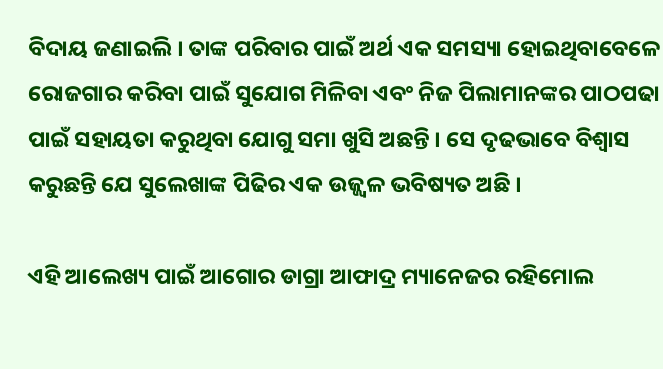ବିଦାୟ ଜଣାଇଲି । ତାଙ୍କ ପରିବାର ପାଇଁ ଅର୍ଥ ଏକ ସମସ୍ୟା ହୋଇଥିବାବେଳେ ରୋଜଗାର କରିବା ପାଇଁ ସୁଯୋଗ ମିଳିବା ଏବଂ ନିଜ ପିଲାମାନଙ୍କର ପାଠପଢା ପାଇଁ ସହାୟତା କରୁଥିବା ଯୋଗୁ ସମା ଖୁସି ଅଛନ୍ତି । ସେ ଦୃଢଭାବେ ବିଶ୍ୱାସ କରୁଛନ୍ତି ଯେ ସୁଲେଖାଙ୍କ ପିଢିର ଏକ ଉଜ୍ଜ୍ୱଳ ଭବିଷ୍ୟତ ଅଛି ।

ଏହି ଆଲେଖ୍ୟ ପାଇଁ ଆଗୋର ଡାଗ୍ରା ଆଫାଦ୍ର ମ୍ୟାନେଜର ରହିମୋଲ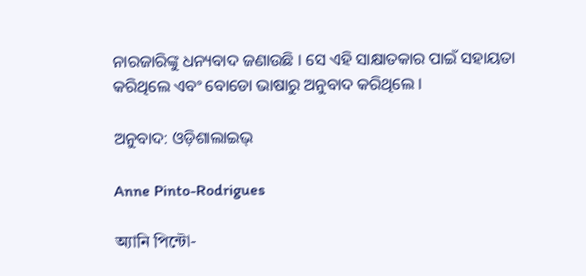ନାରଜାରିଙ୍କୁ ଧନ୍ୟବାଦ ଜଣାଉଛି । ସେ ଏହି ସାକ୍ଷାତକାର ପାଇଁ ସହାୟତା କରିଥିଲେ ଏବଂ ବୋଡୋ ଭାଷାରୁ ଅନୁବାଦ କରିଥିଲେ ।

ଅନୁବାଦ: ଓଡ଼ିଶାଲାଇଭ୍‍

Anne Pinto-Rodrigues

অ্যানি পিন্টো-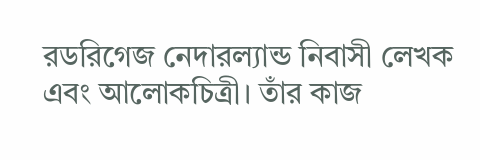রডরিগেজ নেদারল্যান্ড নিবাসী লেখক এবং আলোকচিত্রী। তাঁর কাজ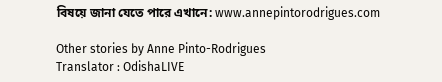বিষয়ে জানা যেতে পারে এখানে: www.annepintorodrigues.com

Other stories by Anne Pinto-Rodrigues
Translator : OdishaLIVE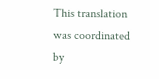This translation was coordinated by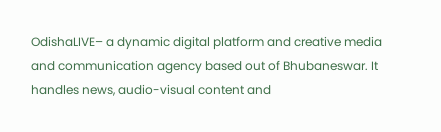OdishaLIVE– a dynamic digital platform and creative media and communication agency based out of Bhubaneswar. It handles news, audio-visual content and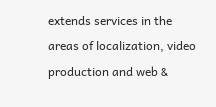extends services in the areas of localization, video production and web &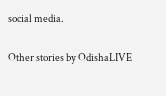social media.

Other stories by OdishaLIVE